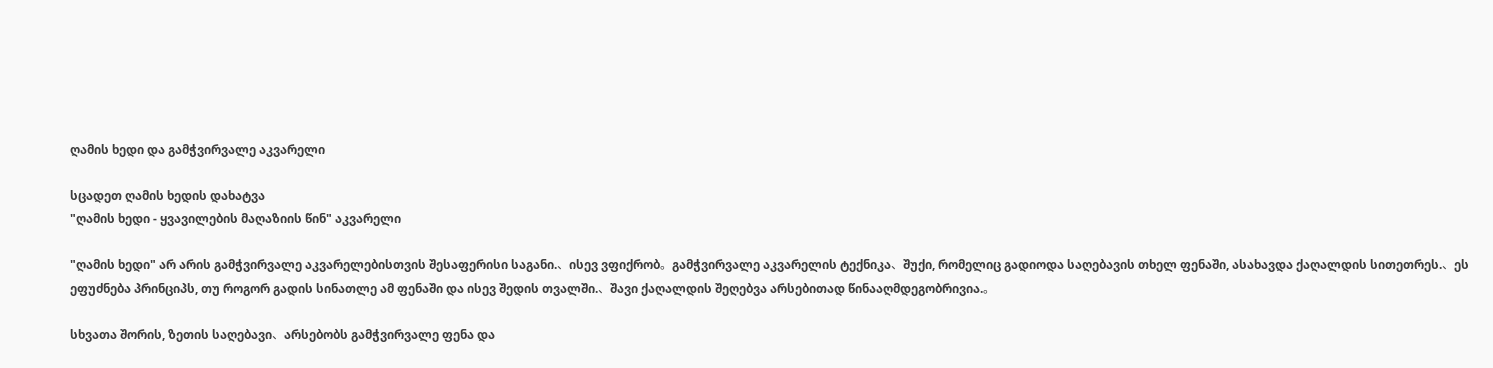ღამის ხედი და გამჭვირვალე აკვარელი

სცადეთ ღამის ხედის დახატვა
"ღამის ხედი - ყვავილების მაღაზიის წინ" აკვარელი

"ღამის ხედი" არ არის გამჭვირვალე აკვარელებისთვის შესაფერისი საგანი.、ისევ ვფიქრობ。გამჭვირვალე აკვარელის ტექნიკა、შუქი, რომელიც გადიოდა საღებავის თხელ ფენაში, ასახავდა ქაღალდის სითეთრეს.、ეს ეფუძნება პრინციპს, თუ როგორ გადის სინათლე ამ ფენაში და ისევ შედის თვალში.、შავი ქაღალდის შეღებვა არსებითად წინააღმდეგობრივია.。

სხვათა შორის, ზეთის საღებავი、არსებობს გამჭვირვალე ფენა და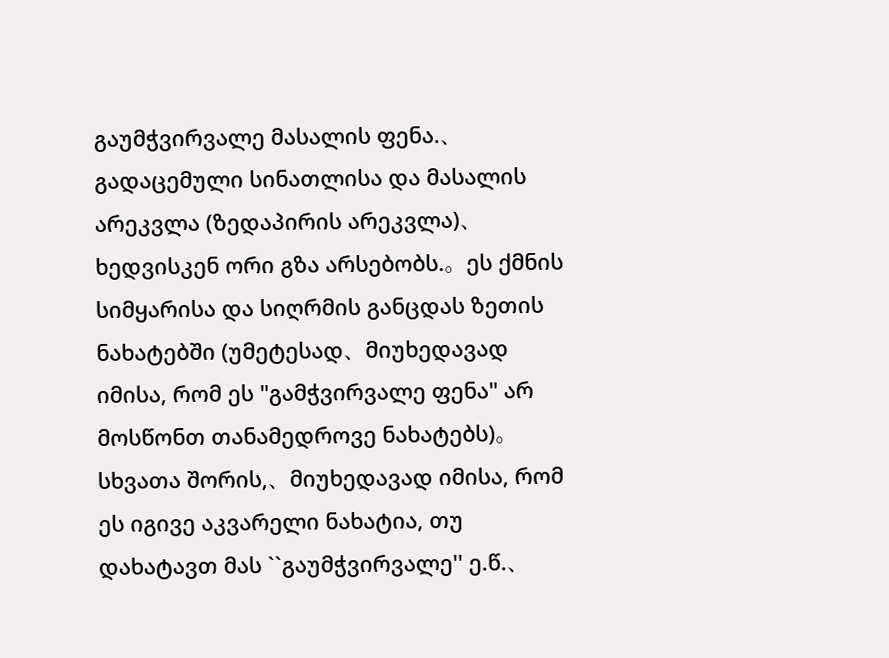გაუმჭვირვალე მასალის ფენა.、გადაცემული სინათლისა და მასალის არეკვლა (ზედაპირის არეკვლა)、ხედვისკენ ორი გზა არსებობს.。ეს ქმნის სიმყარისა და სიღრმის განცდას ზეთის ნახატებში (უმეტესად、მიუხედავად იმისა, რომ ეს "გამჭვირვალე ფენა" არ მოსწონთ თანამედროვე ნახატებს)。სხვათა შორის,、მიუხედავად იმისა, რომ ეს იგივე აკვარელი ნახატია, თუ დახატავთ მას ``გაუმჭვირვალე'' ე.წ.、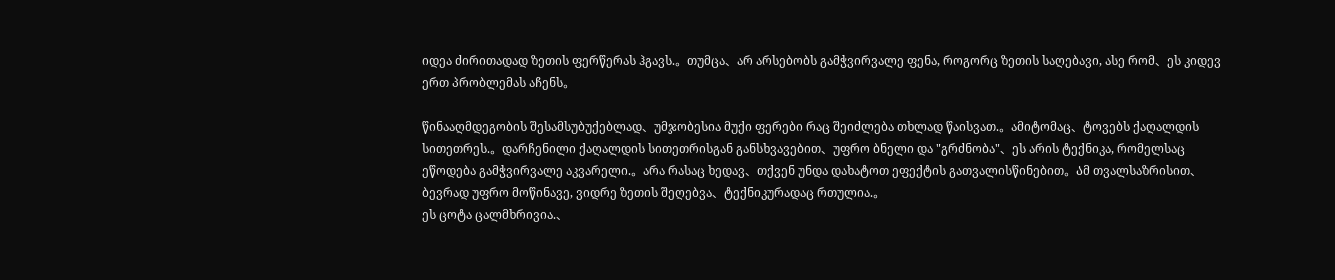იდეა ძირითადად ზეთის ფერწერას ჰგავს.。თუმცა、არ არსებობს გამჭვირვალე ფენა, როგორც ზეთის საღებავი, ასე რომ、ეს კიდევ ერთ პრობლემას აჩენს。

წინააღმდეგობის შესამსუბუქებლად、უმჯობესია მუქი ფერები რაც შეიძლება თხლად წაისვათ.。ამიტომაც、ტოვებს ქაღალდის სითეთრეს.。დარჩენილი ქაღალდის სითეთრისგან განსხვავებით、უფრო ბნელი და "გრძნობა"、ეს არის ტექნიკა, რომელსაც ეწოდება გამჭვირვალე აკვარელი.。არა რასაც ხედავ、თქვენ უნდა დახატოთ ეფექტის გათვალისწინებით。Ამ თვალსაზრისით、ბევრად უფრო მოწინავე, ვიდრე ზეთის შეღებვა、ტექნიკურადაც რთულია.。
ეს ცოტა ცალმხრივია.、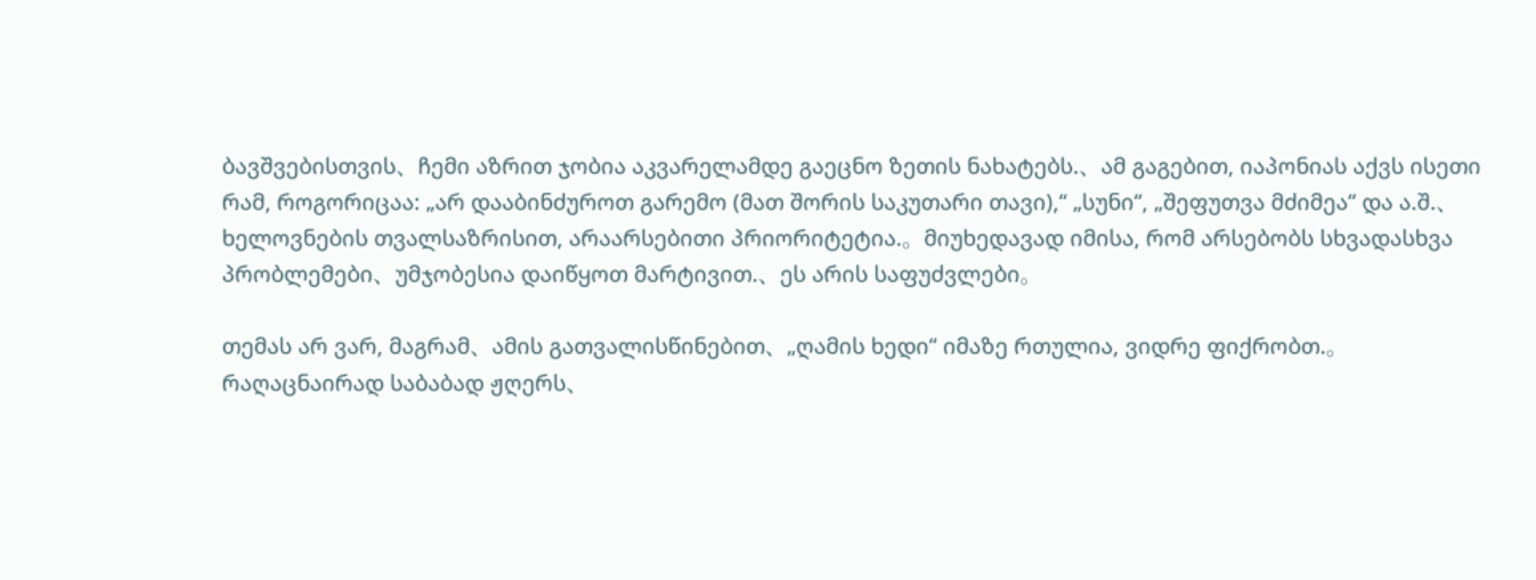ბავშვებისთვის、ჩემი აზრით ჯობია აკვარელამდე გაეცნო ზეთის ნახატებს.、ამ გაგებით, იაპონიას აქვს ისეთი რამ, როგორიცაა: „არ დააბინძუროთ გარემო (მათ შორის საკუთარი თავი),“ „სუნი“, „შეფუთვა მძიმეა“ და ა.შ.、ხელოვნების თვალსაზრისით, არაარსებითი პრიორიტეტია.。მიუხედავად იმისა, რომ არსებობს სხვადასხვა პრობლემები、უმჯობესია დაიწყოთ მარტივით.、ეს არის საფუძვლები。

თემას არ ვარ, მაგრამ、ამის გათვალისწინებით、„ღამის ხედი“ იმაზე რთულია, ვიდრე ფიქრობთ.。რაღაცნაირად საბაბად ჟღერს、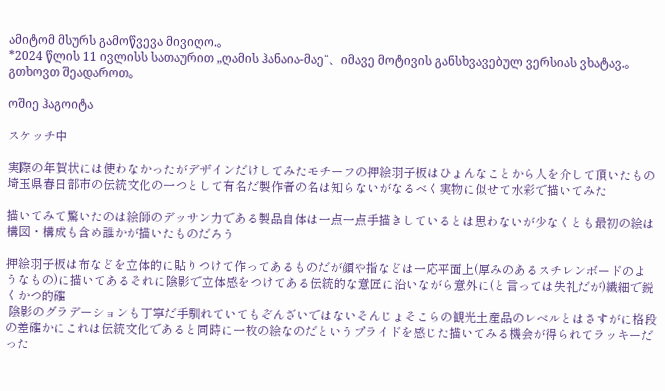ამიტომ მსურს გამოწვევა მივიღო.。
*2024 წლის 11 ივლისს სათაურით „ღამის ჰანაია-მაე“、იმავე მოტივის განსხვავებულ ვერსიას ვხატავ.。გთხოვთ შეადაროთ。

ოშიე ჰაგოიტა

スケッチ中

実際の年賀状には使わなかったがデザインだけしてみたモチーフの押絵羽子板はひょんなことから人を介して頂いたもの埼玉県春日部市の伝統文化の一つとして有名だ製作者の名は知らないがなるべく実物に似せて水彩で描いてみた

描いてみて驚いたのは絵師のデッサン力である製品自体は一点一点手描きしているとは思わないが少なくとも最初の絵は構図・構成も含め誰かが描いたものだろう

押絵羽子板は布などを立体的に貼りつけて作ってあるものだが顔や指などは一応平面上(厚みのあるスチレンボードのようなもの)に描いてあるそれに陰影で立体感をつけてある伝統的な意匠に沿いながら意外に(と言っては失礼だが)繊細で鋭くかつ的確
 陰影のグラデーションも丁寧だ手馴れていてもぞんざいではないそんじょそこらの観光土産品のレベルとはさすがに格段の差確かにこれは伝統文化であると同時に一枚の絵なのだというプライドを感じた描いてみる機会が得られてラッキーだった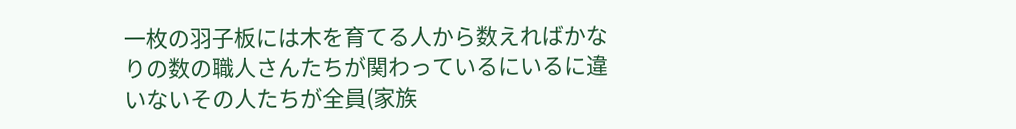一枚の羽子板には木を育てる人から数えればかなりの数の職人さんたちが関わっているにいるに違いないその人たちが全員(家族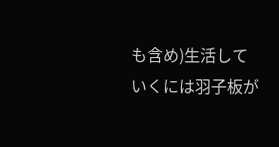も含め)生活していくには羽子板が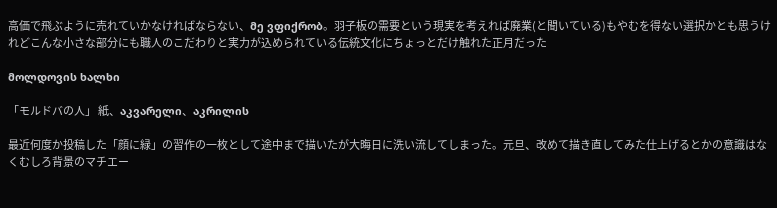高価で飛ぶように売れていかなければならない、მე ვფიქრობ。羽子板の需要という現実を考えれば廃業(と聞いている)もやむを得ない選択かとも思うけれどこんな小さな部分にも職人のこだわりと実力が込められている伝統文化にちょっとだけ触れた正月だった

მოლდოვის ხალხი

「モルドバの人」 紙、აკვარელი、აკრილის

最近何度か投稿した「顔に緑」の習作の一枚として途中まで描いたが大晦日に洗い流してしまった。元旦、改めて描き直してみた仕上げるとかの意識はなくむしろ背景のマチエー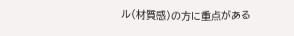ル(材質感)の方に重点がある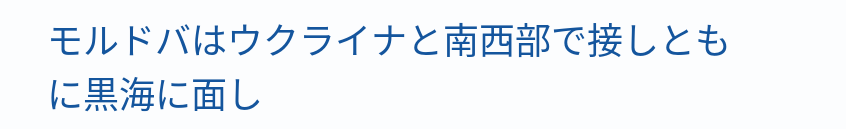モルドバはウクライナと南西部で接しともに黒海に面し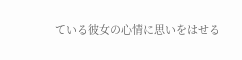ている彼女の心情に思いをはせる